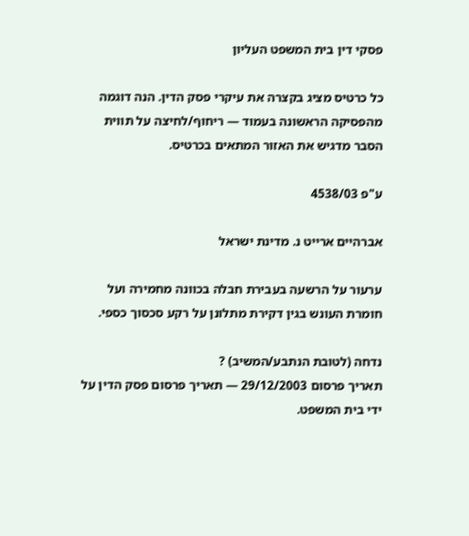פסקי דין בית המשפט העליון

כל כרטיס מציג בקצרה את עיקרי פסק הדין. הנה דוגמה מהפסיקה הראשונה בעמוד — ריחוף/לחיצה על תווית הסבר מדגיש את האזור המתאים בכרטיס.

ע"פ 4538/03

אברהיים ארייט נ. מדינת ישראל

ערעור על הרשעה בעבירת חבלה בכוונה מחמירה ועל חומרת העונש בגין דקירת מתלונן על רקע סכסוך כספי.

נדחה (לטובת הנתבע/המשיב) ?
תאריך פרסום 29/12/2003 — תאריך פרסום פסק הדין על ידי בית המשפט.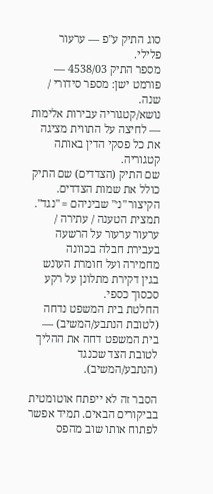סוג התיק ע"פ — ערעור פלילי.
מספר התיק 4538/03 — פורמט ישן: מספר סידורי / שנה.
נושא/קטגוריה עבירות אלימות — לחיצה על התווית מציגה את כל פסקי הדין באותה קטגוריה.
שם התיק (הצדדים) שם התיק כולל את שמות הצדדים. הקיצור "נ׳" שביניהם = "נגד".
תמצית הטענה / עתירה / ערעור ערעור על הרשעה בעבירת חבלה בכוונה מחמירה ועל חומרת העונש בגין דקירת מתלונן על רקע סכסוך כספי.
החלטת בית המשפט נדחה (לטובת הנתבע/המשיב) — בית המשפט דחה את ההליך לטובת הצד שכנגד (הנתבע/המשיב).

הסבר זה לא ייפתח אוטומטית בביקורים הבאים. תמיד אפשר לפתוח אותו שוב מהפס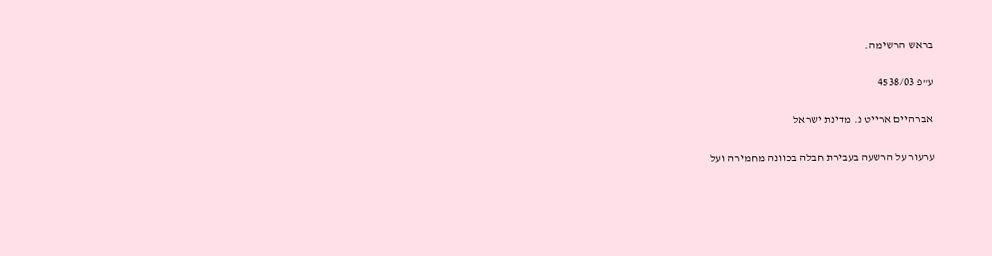בראש הרשימה.

ע"פ 4538/03

אברהיים ארייט נ. מדינת ישראל

ערעור על הרשעה בעבירת חבלה בכוונה מחמירה ועל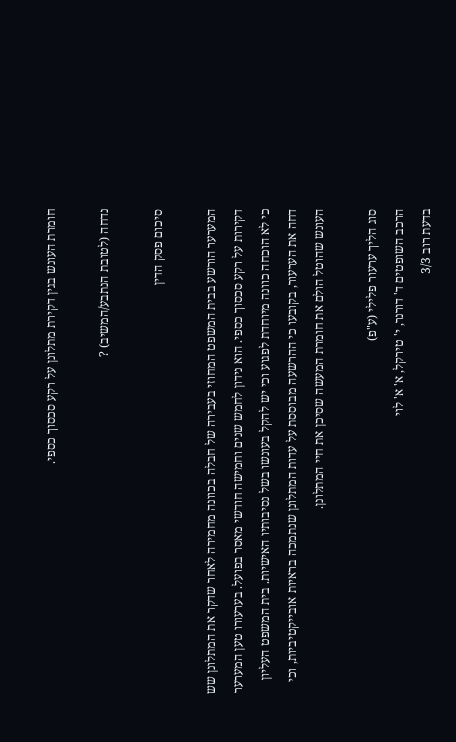חומרת העונש בגין דקירת מתלונן על רקע סכסוך כספי.

נדחה (לטובת הנתבע/המשיב) ?

סיכום פסק הדין

המערער הורשע בבית המשפט המחוזי בעבירה של חבלה בכוונה מחמירה לאחר שדקר את המתלונן שש דקירות על רקע סכסוך כספי. הוא נידון לחמש שנים וחמישה חודשי מאסר בפועל. בערעורו טען המערער כי לא הוכחה כוונה מיוחדת לפגוע וכי יש להקל בעונשו בשל נסיבותיו האישיות. בית המשפט העליון דחה את הערעור, בקובעו כי ההרשעה מבוססת על עדות המתלונן שנתמכה בראיות אובייקטיביות, וכי העונש שהוטל הולם את חומרת המעשה שסיכן את חיי המתלונן.

סוג הליך ערעור פלילי (ע"פ)
הרכב השופטים ד' דורנר, י' טירקל, א' א' לוי
בדעת רוב 3/3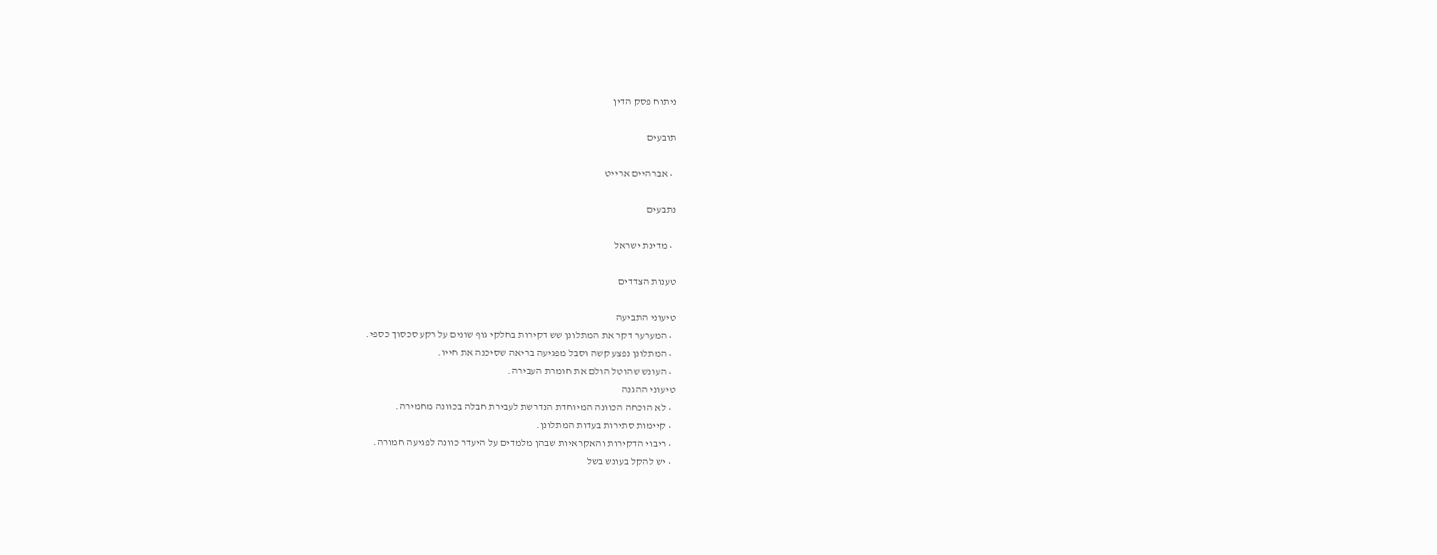ניתוח פסק הדין

תובעים

  • אברהיים ארייט

נתבעים

  • מדינת ישראל

טענות הצדדים

טיעוני התביעה
  • המערער דקר את המתלונן שש דקירות בחלקי גוף שונים על רקע סכסוך כספי.
  • המתלונן נפצע קשה וסבל מפגיעה בריאה שסיכנה את חייו.
  • העונש שהוטל הולם את חומרת העבירה.
טיעוני ההגנה
  • לא הוכחה הכוונה המיוחדת הנדרשת לעבירת חבלה בכוונה מחמירה.
  • קיימות סתירות בעדות המתלונן.
  • ריבוי הדקירות והאקראיות שבהן מלמדים על היעדר כוונה לפגיעה חמורה.
  • יש להקל בעונש בשל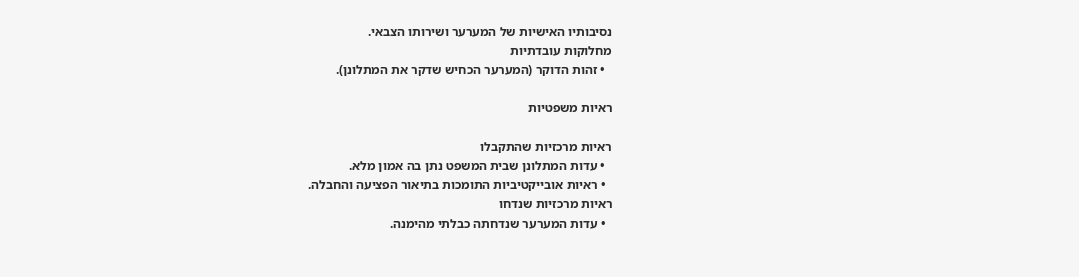נסיבותיו האישיות של המערער ושירותו הצבאי.
מחלוקות עובדתיות
  • זהות הדוקר (המערער הכחיש שדקר את המתלונן).

ראיות משפטיות

ראיות מרכזיות שהתקבלו
  • עדות המתלונן שבית המשפט נתן בה אמון מלא.
  • ראיות אובייקטיביות התומכות בתיאור הפציעה והחבלה.
ראיות מרכזיות שנדחו
  • עדות המערער שנדחתה כבלתי מהימנה.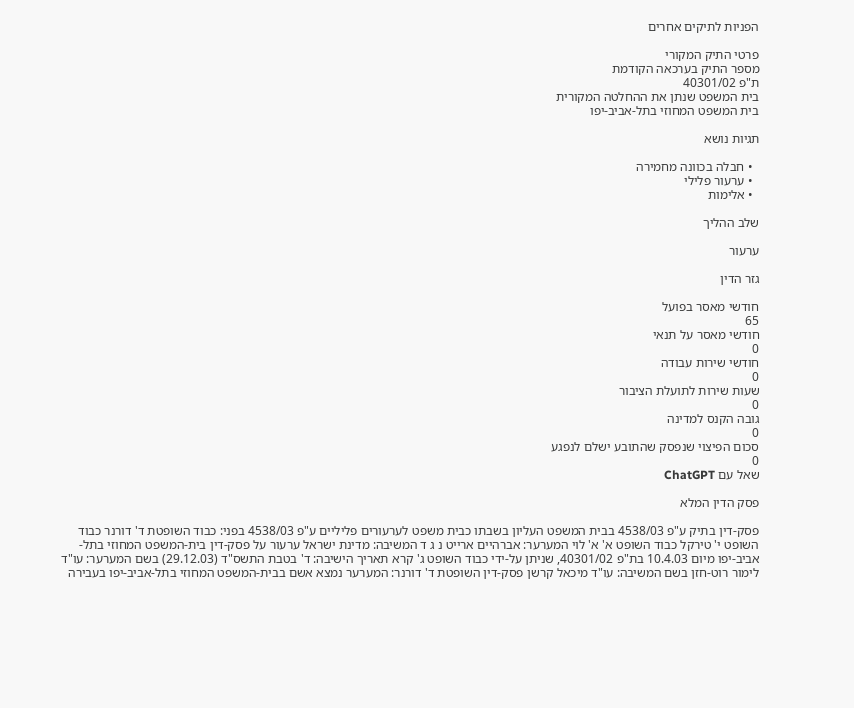הפניות לתיקים אחרים

פרטי התיק המקורי
מספר התיק בערכאה הקודמת
ת"פ 40301/02
בית המשפט שנתן את ההחלטה המקורית
בית המשפט המחוזי בתל-אביב-יפו

תגיות נושא

  • חבלה בכוונה מחמירה
  • ערעור פלילי
  • אלימות

שלב ההליך

ערעור

גזר הדין

חודשי מאסר בפועל
65
חודשי מאסר על תנאי
0
חודשי שירות עבודה
0
שעות שירות לתועלת הציבור
0
גובה הקנס למדינה
0
סכום הפיצוי שנפסק שהתובע ישלם לנפגע
0
שאל עם ChatGPT

פסק הדין המלא

פסק-דין בתיק ע"פ 4538/03 בבית המשפט העליון בשבתו כבית משפט לערעורים פליליים ע"פ 4538/03 בפני: כבוד השופטת ד' דורנר כבוד השופט י' טירקל כבוד השופט א' א' לוי המערער: אברהיים ארייט נ ג ד המשיבה: מדינת ישראל ערעור על פסק-דין בית-המשפט המחוזי בתל-אביב-יפו מיום 10.4.03 בת"פ 40301/02, שניתן על-ידי כבוד השופט ג' קרא תאריך הישיבה: ד' בטבת התשס"ד (29.12.03) בשם המערער: עו"ד לימור רוט-חזן בשם המשיבה: עו"ד מיכאל קרשן פסק-דין השופטת ד' דורנר: המערער נמצא אשם בבית-המשפט המחוזי בתל-אביב-יפו בעבירה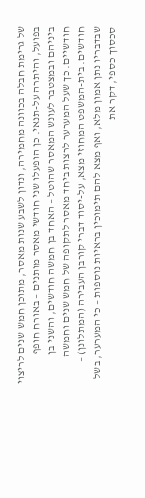של גרימת חבלה בכוונה מחמירה, ונדון לשבע שנות מאסר, מתוכן חמש שנים לריצוי בפועל, והיתרה על-תנאי. כן הופעלו שני חודשי מאסר מותנים – באורח חופף ביניהם ובמצטבר לעונש המאסר שהוטל – האחד בן חמשה חודשים, והשני בן חודשיים. כך שעל המערער לרצות ביחד מאסר לתקופה של חמש שנים וחמשה חודשים. בית-המשפט המחוזי מצא, על-יסוד דברי קורבן העבירה (המתלונן) – שבדבריו נתן אמון מלא, ואף מצא להם תימוכין בראיות נוספות – כי המערער, בשל סכסוך כספי, דקר את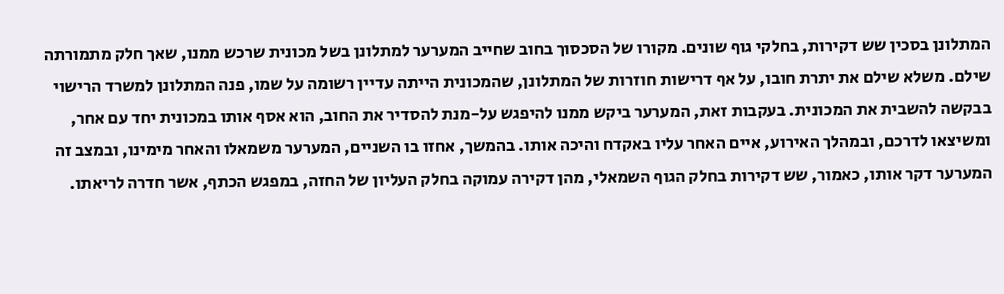המתלונן בסכין שש דקירות, בחלקי גוף שונים. מקורו של הסכסוך בחוב שחייב המערער למתלונן בשל מכונית שרכש ממנו, שאך חלק מתמורתה שילם. משלא שילם את יתרת חובו, על אף דרישות חוזרות של המתלונן, שהמכונית הייתה עדיין רשומה על שמו, פנה המתלונן למשרד הרישוי בבקשה להשבית את המכונית. בעקבות זאת, המערער ביקש ממנו להיפגש על-מנת להסדיר את החוב, הוא אסף אותו במכונית יחד עם אחר, ומשיצאו לדרכם, ובמהלך האירוע, איים האחר עליו באקדח והיכה אותו. בהמשך, אחזו בו השניים, המערער משמאלו והאחר מימינו, ובמצב זה המערער דקר אותו, כאמור, שש דקירות בחלק הגוף השמאלי, מהן דקירה עמוקה בחלק העליון של החזה, במפגש הכתף, אשר חדרה לריאתו.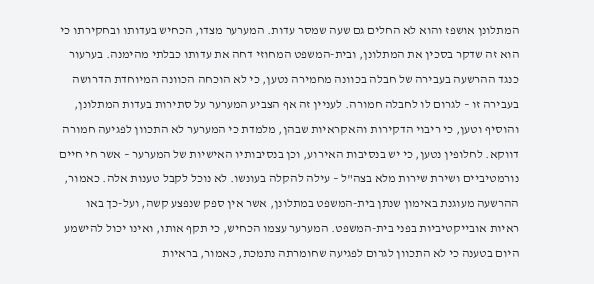המתלונן אושפז והוא לא החלים גם שעה שמסר עדות. המערער מצדו, הכחיש בעדותו ובחקירתו כי הוא זה שדקר בסכין את המתלונן, ובית-המשפט המחוזי דחה את עדותו כבלתי מהימנה. בערעור כנגד ההרשעה בעבירה של חבלה בכוונה מחמירה נטען, כי לא הוכחה הכוונה המיוחדת הדרושה בעבירה זו – לגרום לו לחבלה חמורה. לעניין זה אף הצביע המערער על סתירות בעדות המתלונן, והוסיף וטען, כי ריבוי הדקירות והאקראיות שבהן, מלמדת כי המערער לא התכוון לפגיעה חמורה דווקא. לחלופין נטען, כי יש בנסיבות האירוע, וכן בנסיבותיו האישיות של המערער – אשר חי חיים נורמטיביים ושירת שירות מלא בצה"ל – עילה להקלה בעונשו. לא נוכל לקבל טענות אלה. כאמור, ההרשעה מעוגנת באימון שנתן בית-המשפט במתלונן, אשר אין ספק שנפצע קשה, ועל-כך באו ראיות אובייקטיביות בפני בית-המשפט. המערער עצמו הכחיש, כי תקף אותו, ואינו יכול להישמע היום בטענה כי לא התכוון לגרום לפגיעה שחומרתה נתמכת, כאמור, בראיות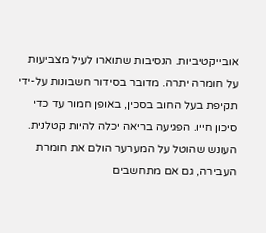אובייקטיביות. הנסיבות שתוארו לעיל מצביעות על חומרה יתרה. מדובר בסידור חשבונות על-ידי תקיפת בעל החוב בסכין, באופן חמור עד כדי סיכון חייו. הפגיעה בריאה יכלה להיות קטלנית. העונש שהוטל על המערער הולם את חומרת העבירה, גם אם מתחשבים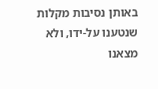באותן נסיבות מקלות שנטענו על-ידו, ולא מצאנו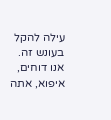עילה להקל בעונש זה. אנו דוחים, איפוא, אתה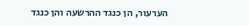הערעור, הן כנגד ההרשעה והן כנגד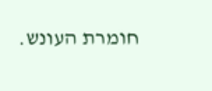חומרת העונש.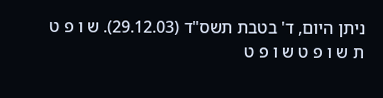ניתן היום, ד' בטבת תשס"ד (29.12.03). ש ו פ ט ת ש ו פ ט ש ו פ ט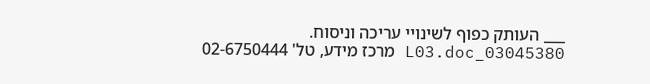___ העותק כפוף לשינויי עריכה וניסוח. 03045380_L03.doc מרכז מידע, טל' 02-6750444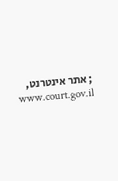; אתר אינטרנט, www.court.gov.il